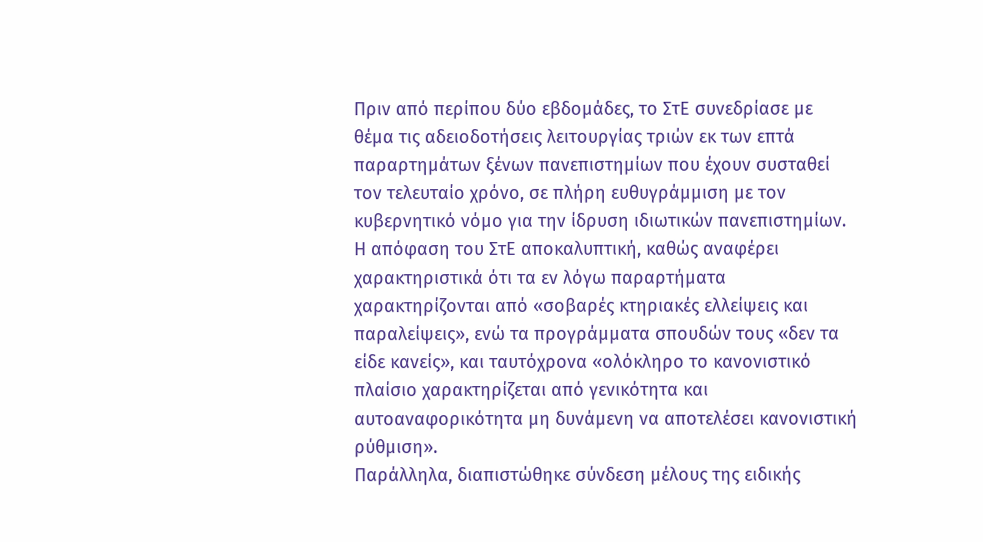Πριν από περίπου δύο εβδομάδες, το ΣτΕ συνεδρίασε με θέμα τις αδειοδοτήσεις λειτουργίας τριών εκ των επτά παραρτημάτων ξένων πανεπιστημίων που έχουν συσταθεί τον τελευταίο χρόνο, σε πλήρη ευθυγράμμιση με τον κυβερνητικό νόμο για την ίδρυση ιδιωτικών πανεπιστημίων. Η απόφαση του ΣτΕ αποκαλυπτική, καθώς αναφέρει χαρακτηριστικά ότι τα εν λόγω παραρτήματα χαρακτηρίζονται από «σοβαρές κτηριακές ελλείψεις και παραλείψεις», ενώ τα προγράμματα σπουδών τους «δεν τα είδε κανείς», και ταυτόχρονα «ολόκληρο το κανονιστικό πλαίσιο χαρακτηρίζεται από γενικότητα και αυτοαναφορικότητα μη δυνάμενη να αποτελέσει κανονιστική ρύθμιση».
Παράλληλα, διαπιστώθηκε σύνδεση μέλους της ειδικής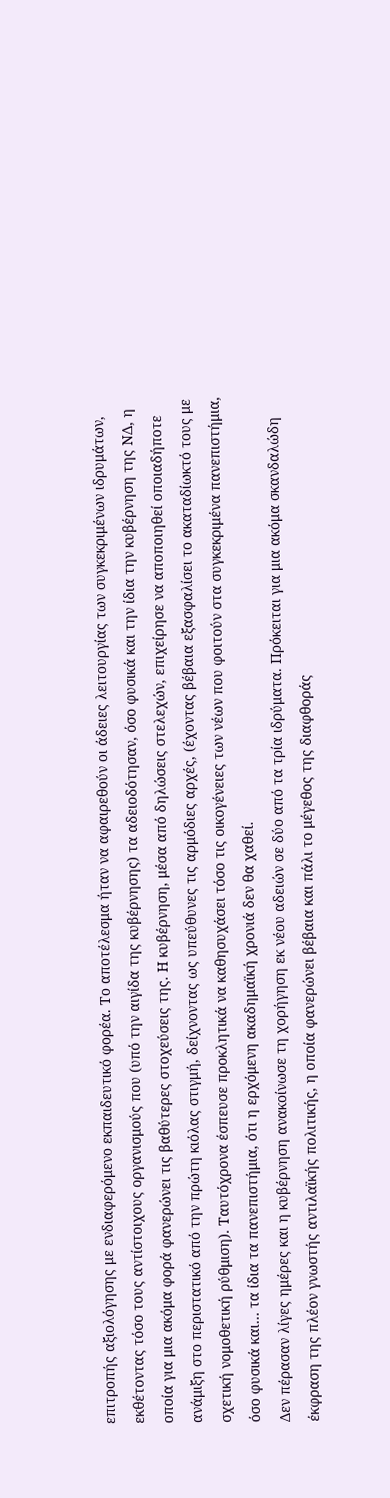επιτροπής αξιολόγησης με ενδιαφερόμενο εκπαιδευτικό φορέα. Το αποτέλεσμα ήταν να αφαιρεθούν οι άδειες λειτουργίας των συγκεκριμένων ιδρυμάτων, εκθέτοντας τόσο τους αντίστοιχους οργανισμούς που (υπό την αιγίδα της κυβέρνησης) τα αδειοδότησαν, όσο φυσικά και την ίδια την κυβέρνηση της ΝΔ, η οποία για μια ακόμα φορά φανερώνει τις βαθύτερες στοχεύσεις της. Η κυβέρνηση, μέσα από δηλώσεις στελεχών, επιχείρησε να αποποιηθεί οποιαδήποτε ανάμιξη στο περιστατικό από την πρώτη κιόλας στιγμή, δείχνοντας ως υπεύθυνες τις αρμόδιες αρχές, (έχοντας βέβαια εξασφαλίσει το ακαταδίωκτό τους με σχετική νομοθετική ρύθμιση). Ταυτόχρονα έσπευσε προκλητικά να καθησυχάσει τόσο τις οικογένειες των νέων που φοιτούν στα συγκεκριμένα πανεπιστήμια, όσο φυσικά και… τα ίδια τα πανεπιστήμια, ότι η ερχόμενη ακαδημαϊκή χρονιά δεν θα χαθεί.
Δεν πέρασαν λίγες ημέρες και η κυβέρνηση ανακοίνωσε τη χορήγηση εκ νέου αδειών σε δύο από τα τρία ιδρύματα. Πρόκειται για μια ακόμα σκανδαλώδη έκφραση της πλέον γνωστής αντιλαϊκής πολιτικής, η οποία φανερώνει βέβαια και πάλι το μέγεθος της διαφθοράς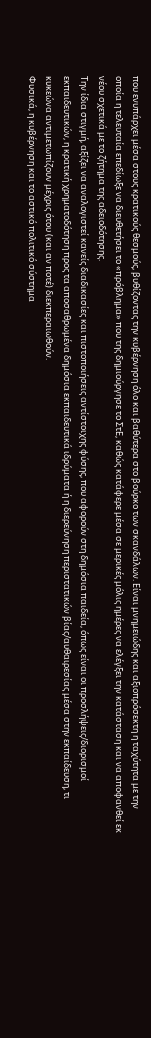που ενυπάρχει μέσα στους κρατικούς θεσμούς, βυθίζοντας την κυβέρνηση όλο και βαθύτερα στο βούρκο των σκανδάλων. Είναι μνημειώδης και αξιοπρόσεκτη η ταχύτητα με την οποία η τελευταία επεδίωξε να διευθετήσει το «πρόβλημα» που της δημιούργησε το ΣτΕ, καθώς κατάφερε μέσα σε μερικές μόλις ημέρες να ελέγξει την κατάσταση και να αποφανθεί εκ νέου σχετικά με το ζήτημα της αδειοδότησης.
Την ίδια στιγμή, αξίζει να αναλογιστεί κανείς διαδικασίες και πιστοποιήσεις αντίστοιχης φύσης, που αφορούν στη δημόσια παιδεία, όπως είναι οι προσλήψεις/διορισμοί εκπαιδευτικών, η κρατική χρηματοδότηση προς τα αποσαθρωμένα δημόσια εκπαιδευτικά ιδρύματα ή η διερεύνηση περιστατικών βίας/αυθαιρεσίας μέσα στην εκπαίδευση, τι κυκεώνα αντιμετωπίζουν μέχρις ότου (και αν ποτέ) διεκπεραιωθούν.
Φυσικά, η κυβέρνηση και το αστικό πολιτικό σύστημα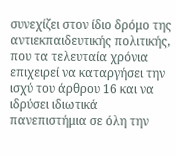συνεχίζει στον ίδιο δρόμο της αντιεκπαιδευτικής πολιτικής, που τα τελευταία χρόνια επιχειρεί να καταργήσει την ισχύ του άρθρου 16 και να ιδρύσει ιδιωτικά πανεπιστήμια σε όλη την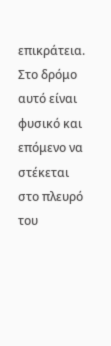επικράτεια. Στο δρόμο αυτό είναι φυσικό και επόμενο να στέκεται στο πλευρό του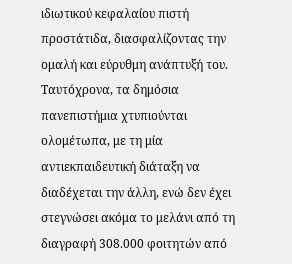ιδιωτικού κεφαλαίου πιστή προστάτιδα, διασφαλίζοντας την ομαλή και εύρυθμη ανάπτυξή του.
Ταυτόχρονα, τα δημόσια πανεπιστήμια χτυπιούνται ολομέτωπα, με τη μία αντιεκπαιδευτική διάταξη να διαδέχεται την άλλη, ενώ δεν έχει στεγνώσει ακόμα το μελάνι από τη διαγραφή 308.000 φοιτητών από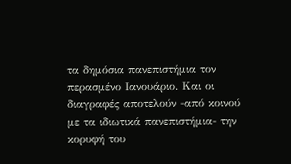τα δημόσια πανεπιστήμια τον περασμένο Ιανουάριο. Και οι διαγραφές αποτελούν -από κοινού με τα ιδιωτικά πανεπιστήμια- την κορυφή του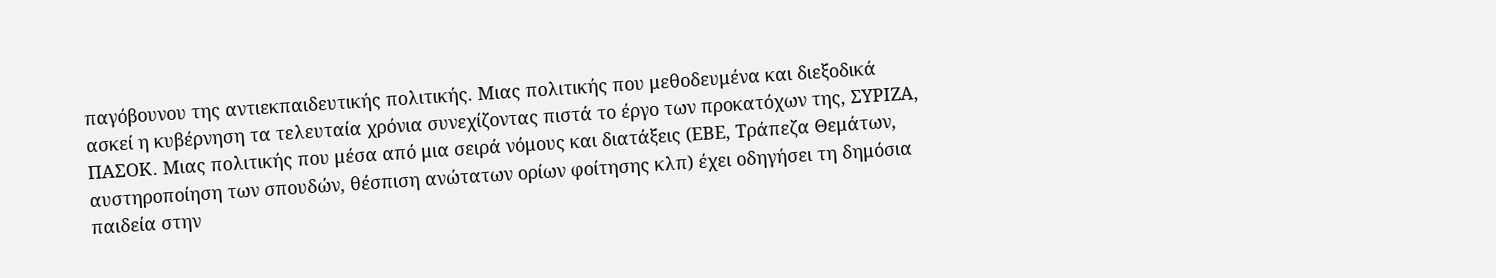παγόβουνου της αντιεκπαιδευτικής πολιτικής. Μιας πολιτικής που μεθοδευμένα και διεξοδικά ασκεί η κυβέρνηση τα τελευταία χρόνια συνεχίζοντας πιστά το έργο των προκατόχων της, ΣΥΡΙΖΑ, ΠΑΣΟΚ. Μιας πολιτικής που μέσα από μια σειρά νόμους και διατάξεις (ΕΒΕ, Τράπεζα Θεμάτων, αυστηροποίηση των σπουδών, θέσπιση ανώτατων ορίων φοίτησης κλπ) έχει οδηγήσει τη δημόσια παιδεία στην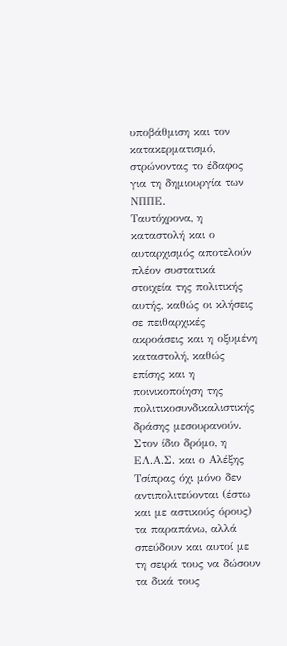υποβάθμιση και τον κατακερματισμό, στρώνοντας το έδαφος για τη δημιουργία των ΝΠΠΕ.
Ταυτόχρονα, η καταστολή και ο αυταρχισμός αποτελούν πλέον συστατικά στοιχεία της πολιτικής αυτής, καθώς οι κλήσεις σε πειθαρχικές ακροάσεις και η οξυμένη καταστολή, καθώς επίσης και η ποινικοποίηση της πολιτικοσυνδικαλιστικής δράσης μεσουρανούν. Στον ίδιο δρόμο, η ΕΛ.Α.Σ. και ο Αλέξης Τσίπρας όχι μόνο δεν αντιπολιτεύονται (έστω και με αστικούς όρους) τα παραπάνω, αλλά σπεύδουν και αυτοί με τη σειρά τους να δώσουν τα δικά τους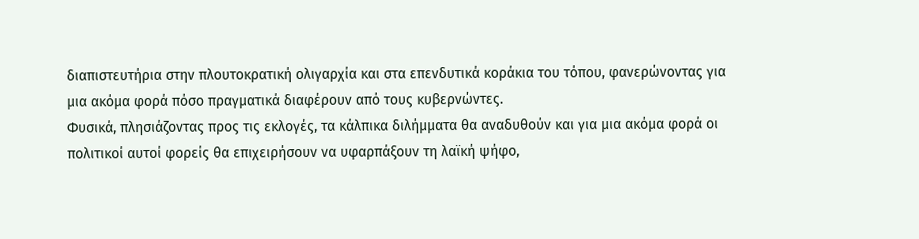διαπιστευτήρια στην πλουτοκρατική ολιγαρχία και στα επενδυτικά κοράκια του τόπου, φανερώνοντας για μια ακόμα φορά πόσο πραγματικά διαφέρουν από τους κυβερνώντες.
Φυσικά, πλησιάζοντας προς τις εκλογές, τα κάλπικα διλήμματα θα αναδυθούν και για μια ακόμα φορά οι πολιτικοί αυτοί φορείς θα επιχειρήσουν να υφαρπάξουν τη λαϊκή ψήφο,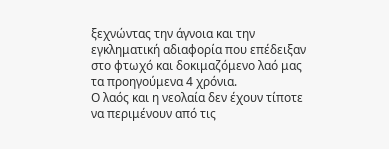ξεχνώντας την άγνοια και την εγκληματική αδιαφορία που επέδειξαν στο φτωχό και δοκιμαζόμενο λαό μας τα προηγούμενα 4 χρόνια.
Ο λαός και η νεολαία δεν έχουν τίποτε να περιμένουν από τις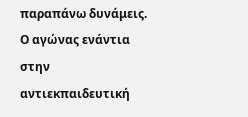παραπάνω δυνάμεις. Ο αγώνας ενάντια στην αντιεκπαιδευτική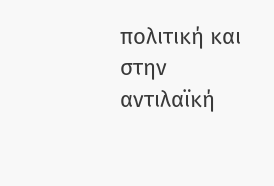πολιτική και στην αντιλαϊκή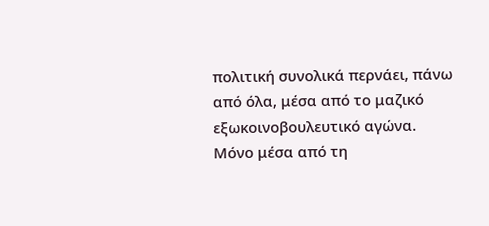πολιτική συνολικά περνάει, πάνω από όλα, μέσα από το μαζικό εξωκοινοβουλευτικό αγώνα. Μόνο μέσα από τη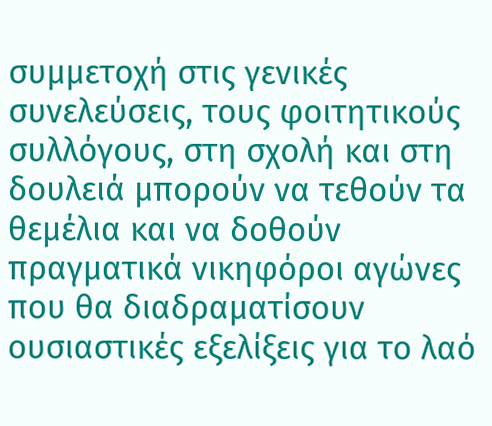συμμετοχή στις γενικές συνελεύσεις, τους φοιτητικούς συλλόγους, στη σχολή και στη δουλειά μπορούν να τεθούν τα θεμέλια και να δοθούν πραγματικά νικηφόροι αγώνες που θα διαδραματίσουν ουσιαστικές εξελίξεις για το λαό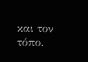και τον τόπο.